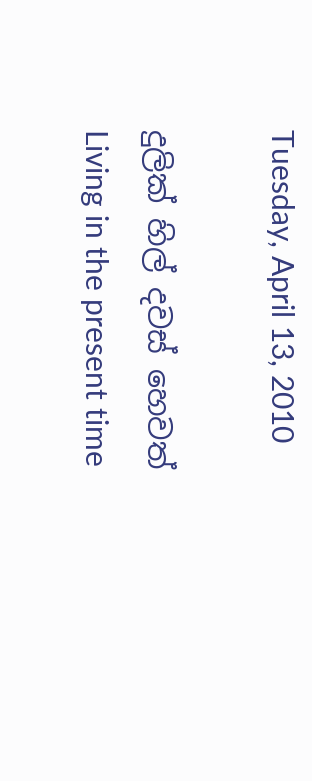Tuesday, April 13, 2010

දුලික් හිල් දවස් හෙවත් Living in the present time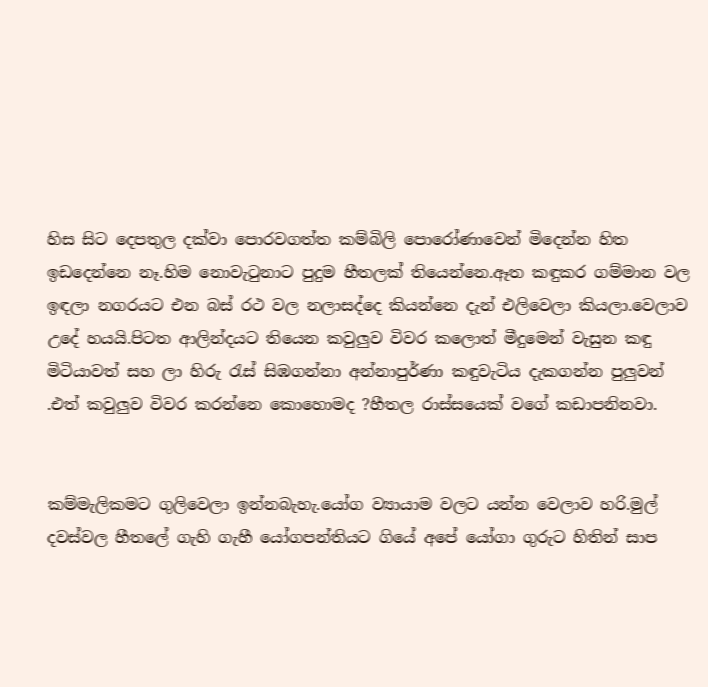හිස සිට දෙපතුල දක්වා පොරවගත්ත කම්බිලි පොරෝණාවෙන් මිදෙන්න හිත ඉඩදෙන්නෙ නෑ.හිම නොවැටුනාට පුදුම හීතලක් තියෙන්නෙ.ඈත කඳුකර ගම්මාන වල ඉඳලා නගරයට එන බස් රථ වල නලාසද්දෙ කියන්නෙ දැන් එලිවෙලා කියලා.වෙලාව උදේ හයයි.පිටත ආලින්දයට තියෙන කවුලුව විවර කලොත් මීදුමෙන් වැසුන කඳු මිටියාවත් සහ ලා හිරු රැස් සිඹගන්නා අන්නාපුර්ණා කඳුවැටිය දැකගන්න පුලුවන් .එත් කවුලුව විවර කරන්නෙ කොහොමද ?හීතල රාස්සයෙක් වගේ කඩාපනිනවා.


කම්මැලිකමට ගුලිවෙලා ඉන්නබැහැ.යෝග ව්‍යායාම වලට යන්න වෙලාව හරි.මුල් දවස්වල හීතලේ ගැහි ගැහී යෝගපන්තියට ගියේ අපේ යෝගා ගුරුට හිතින් සාප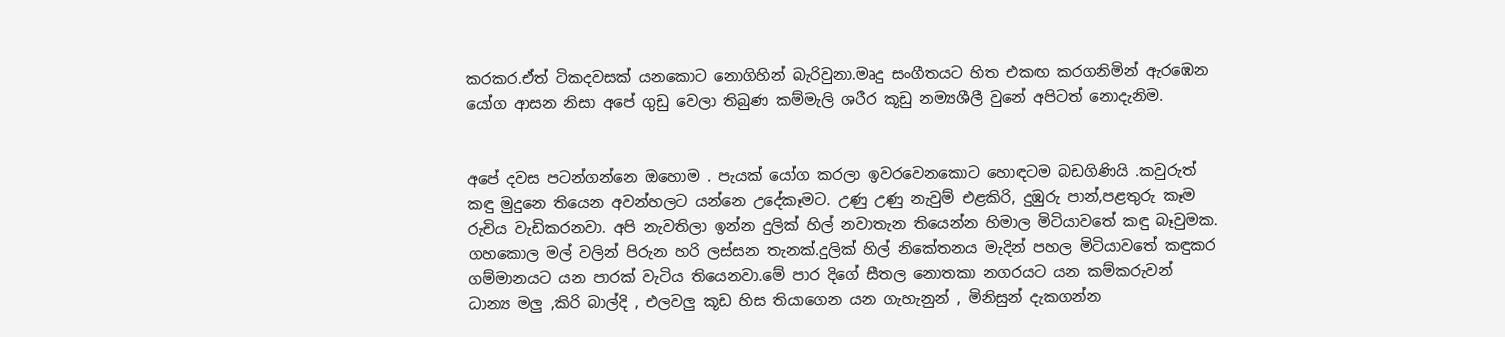කරකර.ඒත් ටිකදවසක් යනකොට නොගිහින් බැරිවුනා.මෘදු සංගීතයට හිත එකඟ කරගනිමින් ඇරඹෙන යෝග ආසන නිසා අපේ ගුඩු වෙලා තිබුණ කම්මැලි ශරීර කූඩු නම්‍යශීලී වුනේ අපිටත් නොදැනිම.


අපේ දවස පටන්ගන්නෙ ඔහොම . පැයක් යෝග කරලා ඉවරවෙනකොට හොඳටම බඩගිණියි .කවුරුත් කඳු මුදුනෙ තියෙන අවන්හලට යන්නෙ උදේකෑමට. උණු උණු නැවුම් එළකිරි, දුඹුරු පාන්,පළතුරු කෑම රුචිය වැඩිකරනවා. අපි නැවතිලා ඉන්න දුලික් හිල් නවාතැන තියෙන්න හිමාල මිටියාවතේ කඳු බෑවුමක. ගහකොල මල් වලින් පිරුන හරි ලස්සන තැනක්.දුලික් හිල් නිකේතනය මැදින් පහල මිටියාවතේ කඳුකර ගම්මානයට යන පාරක් වැටිය තියෙනවා.මේ පාර දිගේ සීතල නොතකා නගරයට යන කම්කරුවන් ධාන්‍ය මලු ,කිරි බාල්දි , එලවලු කූඩ හිස තියාගෙන යන ගැහැනුන් , මිනිසුන් දැකගන්න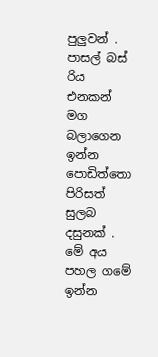පුලුවන් . පාසල් බස් රිය එනකන් මග බලාගෙන ඉන්න පොඩිත්තො පිරිසත් සුලබ දසුනක් . මේ අය පහල ගමේ ඉන්න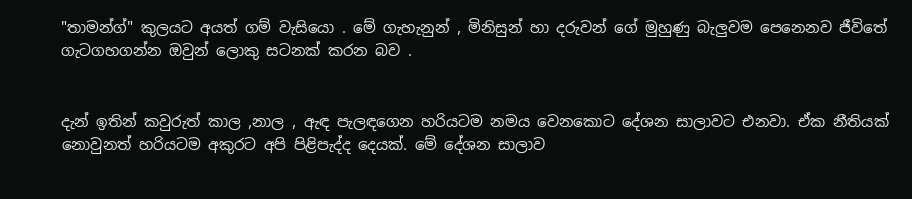"තාමන්ග්" කුලයට අයත් ගම් වැසියො . මේ ගැහැනුන් , මිනිසුන් හා දරුවන් ගේ මුහුණු බැලුවම පෙනෙනව ජීවිතේ ගැටගහගන්න ඔවුන් ලොකු සටනක් කරන බව .


දැන් ඉතින් කවුරුත් කාල ,නාල , ඇඳ පැලඳගෙන හරියටම නමය වෙනකොට දේශන සාලාවට එනවා. ඒක නීතියක් නොවුනත් හරියටම අකුරට අපි පිළිපැද්ද දෙයක්. මේ දේශන සාලාව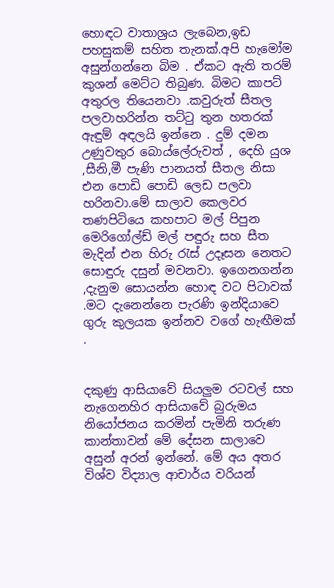හොඳට වාතාශ්‍රය ලැබෙන,ඉඩ පහසුකම් සහිත තැනක්.අපි හැමෝම අසුන්ගන්නෙ බිම . ඒකට ඇති තරම් කුශන් මෙට්ට තිබුණ. බිමට කාපට් අතුරල තියෙනවා .කවුරුත් සීතල පලවාහරින්න තට්ටු තුන හතරක් ඇඳුම් අඳලයි ඉන්නෙ . දුම් දමන උණුවතුර බොය්ලේරුවත් , දෙහි යුශ ,සීනි,මී පැණි පානයත් සීතල නිසා එන පොඩි පොඩි ලෙඩ පලවා හරිනවා.මේ සාලාව කෙලවර තණපිටියෙ කහපාට මල් පිපුන මෙරිගෝල්ඩ් මල් පඳුරු සහ සීත මැදින් එන හිරු රැස් උදෑසන නෙතට සොඳුරු දසුන් මවනවා. ඉගෙනගන්න ,දැනුම සොයන්න හොඳ වට පිටාවක් .මට දැනෙන්නෙ පැරණි ඉන්දියාවෙ ගුරු කුලයක ඉන්නව වගේ හැඟීමක් .


දකුණු ආසියාවේ සියලුම රටවල් සහ නැගෙනහිර ආසියාවේ බුරුමය නියෝජනය කරමින් පැමිනි තරුණ කාන්තාවන් මේ දේසන සාලාවෙ අසුන් අරන් ඉන්නේ. මේ අය අතර විශ්ව විද්‍යාල ආචාර්ය වරියන්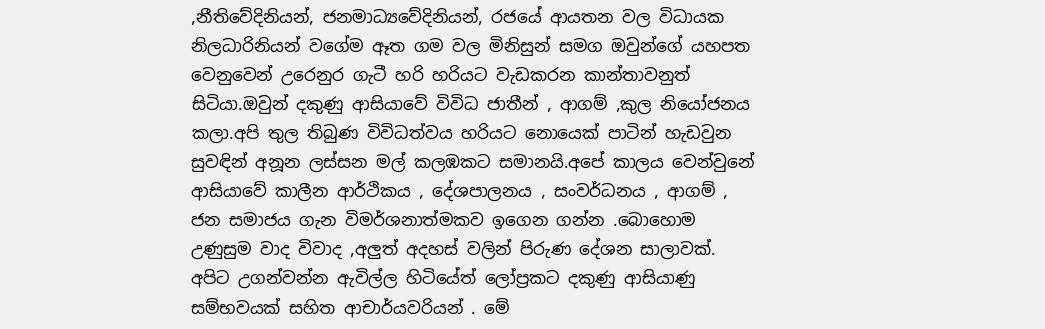,නීතිවේදිනියන්, ජනමාධ්‍යවේදිනියන්, රජයේ ආයතන වල විධායක නිලධාරිනියන් වගේම ඈත ගම වල මිනිසුන් සමග ඔවුන්ගේ යහපත වෙනුවෙන් උරෙනුර ගැටී හරි හරියට වැඩකරන කාන්තාවනුත් සිටියා.ඔවුන් දකුණු ආසියාවේ විවිධ ජාතීන් , ආගම් ,කුල නියෝජනය කලා.අපි තුල තිබුණ විවිධත්වය හරියට නොයෙක් පාටින් හැඩවුන සුවඳින් අනූන ලස්සන මල් කලඹකට සමානයි.අපේ කාලය වෙන්වුනේ ආසියාවේ කාලීන ආර්ථිකය , දේශපාලනය , සංවර්ධනය , ආගම් , ජන සමාජය ගැන විමර්ශනාත්මකව ඉගෙන ගන්න .බොහොම උණුසුම වාද විවාද ,අලුත් අදහස් වලින් පිරුණ දේශන සාලාවක්. අපිට උගන්වන්න ඇවිල්ල හිටියේත් ලෝප්‍රකට දකුණු ආසියාණු සම්භවයක් සහිත ආචාර්යවරියන් . මේ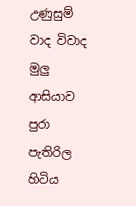උණුසුම් වාද විවාද මුලු ආසියාව පුරා පැතිරිල හිටිය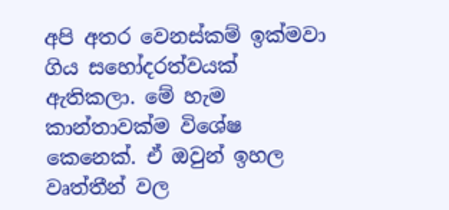අපි අතර වෙනස්කම් ඉක්මවා ගිය සහෝදරත්වයක් ඇතිකලා. මේ හැම කාන්තාවක්ම විශේෂ කෙනෙක්. ඒ ඔවුන් ඉහල වෘත්තීන් වල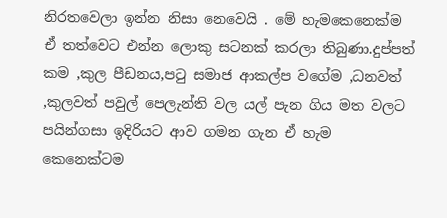නිරතවෙලා ඉන්න නිසා නෙවෙයි . මේ හැමකෙනෙක්ම ඒ තත්වෙට එන්න ලොකු සටනක් කරලා තිබුණා.දුප්පත් කම ,කුල පීඩනය,පටු සමාජ ආකල්ප වගේම ,ධනවත් ,කුලවත් පවුල් පෙලැන්ති වල යල් පැන ගිය මත වලට පයින්ගසා ඉදිරියට ආව ගමන ගැන ඒ හැම කෙනෙක්ටම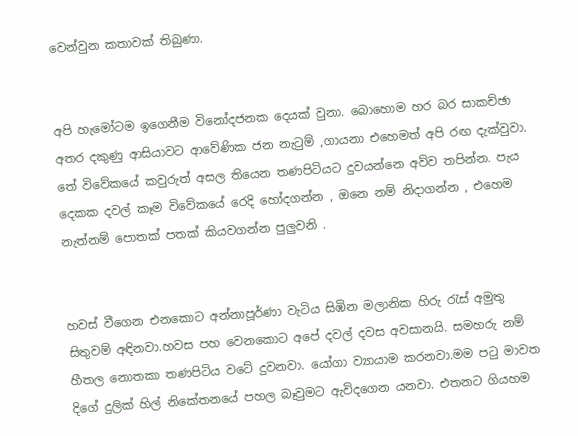වෙන්වුන කතාවක් තිබුණා.


අපි හැමෝටම ඉගෙනීම විනෝදජනක දෙයක් වුනා. බොහොම හර බර සාකච්ඡා අතර දකුණු ආසියාවට ආවේණික ජන නැටුම් ,ගායනා එහෙමත් අපි රඟ දැක්වුවා. තේ විවේකයේ කවුරුත් අසල තියෙන තණපිටියට දුවයන්නෙ අව්ව තපින්න. පැය දෙකක දවල් කෑම විවේකයේ රෙදි හෝදගන්න , ඔනෙ නම් නිදාගන්න , එහෙම නැත්නම් පොතක් පතක් කියවගන්න පුලුවනි .


හවස් වීගෙන එනකොට අන්නාපූර්ණා වැටිය සිඹින මලානික හිරු රැස් අමුතු සිතුවම් අඳිනවා.හවස පහ වෙනකොට අපේ දවල් දවස අවසානයි. සමහරු නම් හීතල නොතකා තණපිටිය වටේ දුවනවා. යෝගා ව්‍යායාම කරනවා.මම පටු මාවත දිගේ දුලික් හිල් නිකේතනයේ පහල බෑවුමට ඇවිදගෙන යනවා. එතනට ගියහම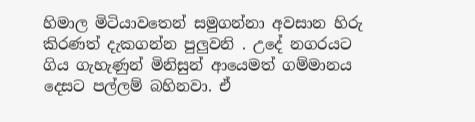හිමාල මිටියාවතෙන් සමුගන්නා අවසාන හිරු කිරණත් දැකගන්න පුලුවනි . උදේ නගරයට ගිය ගැහැණුන් මිනිසුන් ආයෙමත් ගම්මානය දෙසට පල්ලම් බහිනවා. ඒ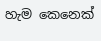හැම කෙනෙක්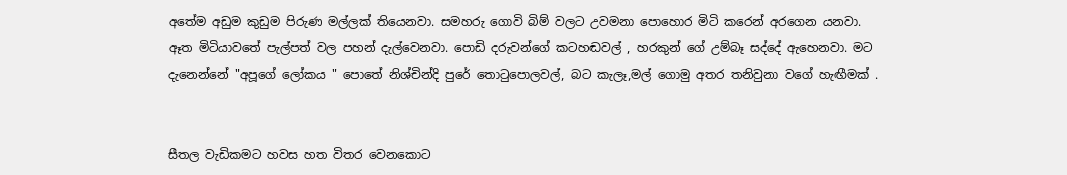අතේම අඩුම කුඩුම පිරුණ මල්ලක් තියෙනවා. සමහරු ගොවි බිම් වලට උවමනා පොහොර මිටි කරෙන් අරගෙන යනවා. ඈත මිටියාවතේ පැල්පත් වල පහන් දැල්වෙනවා. පොඩි දරුවන්ගේ කටහඬවල් , හරකුන් ගේ උම්බෑ සද්දේ ඇහෙනවා. මට දැනෙන්නේ "අපූගේ ලෝකය " පොතේ නිශ්චින්දි පුරේ තොටුපොලවල්, බට කැලෑ,මල් ගොමු අතර තනිවුනා වගේ හැඟීමක් .


සීතල වැඩිකමට හවස හත විතර වෙනකොට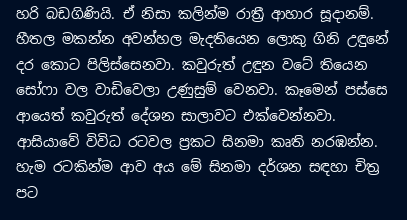හරි බඩගිණියි. ඒ නිසා කලින්ම රාත්‍රී ආහාර සූදානම්. හීතල මකන්න අවන්හල මැදතියෙන ලොකු ගිනි උඳුනේ දර කොට පිලිස්සෙනවා. කවුරුත් උඳුන වටේ තියෙන සෝෆා වල වාඩිවෙලා උණුසුම් වෙනවා. කෑමෙන් පස්සෙ ආයෙත් කවුරුත් දේශන සාලාවට එක්වෙන්නවා. ආසියාවේ විවිධ රටවල ප්‍රකට සිනමා කෘති නරඹන්න. හැම රටකින්ම ආව අය මේ සිනමා දර්ශන සඳහා චිත්‍ර පට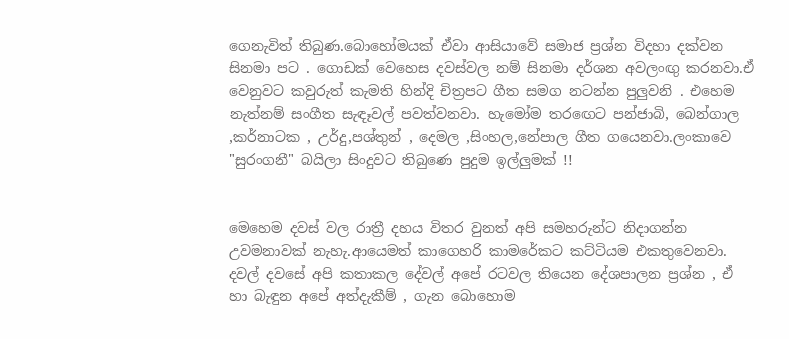ගෙනැවිත් තිබුණ.බොහෝමයක් ඒවා ආසියාවේ සමාජ ප්‍රශ්න විදහා දක්වන සිනමා පට . ගොඩක් වෙහෙස දවස්වල නම් සිනමා දර්ශන අවලංඟු කරනවා.ඒ වෙනුවට කවුරුත් කැමති හින්දි චිත්‍රපට ගීත සමග නටන්න පුලුවනි . එහෙම නැත්නම් සංගීත සැඳෑවල් පවත්වනවා. හැමෝම තරඟෙට පන්ජාබි, බෙන්ගාල ,කර්නාටක , උර්දු,පශ්තුන් , දෙමල ,සිංහල,නේපාල ගීත ගයෙනවා.ලංකාවෙ "සුරංගනී" බයිලා සිංදුවට තිබුණෙ පුදුම ඉල්ලුමක් !!


මෙහෙම දවස් වල රාත්‍රී දහය විතර වුනත් අපි සමහරුන්ට නිදාගන්න උවමනාවක් නැහැ.ආයෙමත් කාගෙහරි කාමරේකට කට්ටියම එකතුවෙනවා. දවල් දවසේ අපි කතාකල දේවල් අපේ රටවල තියෙන දේශපාලන ප්‍රශ්න , ඒ හා බැඳුන අපේ අත්දැකීම් , ගැන බොහොම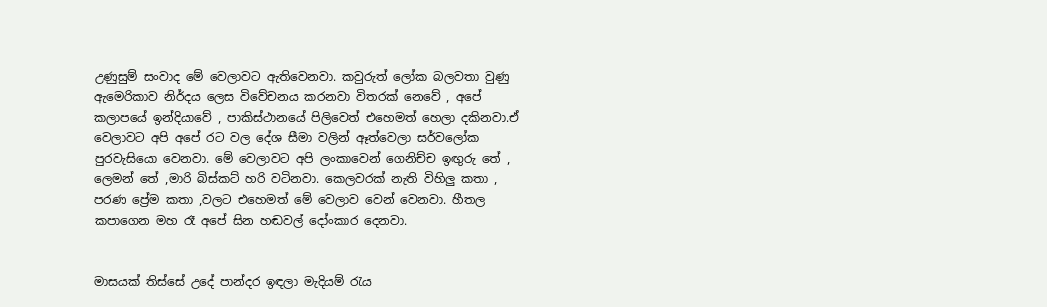උණුසුම් සංවාද මේ වෙලාවට ඇතිවෙනවා. කවුරුත් ලෝක බලවතා වුණු ඇමෙරිකාව නිර්දය ලෙස විවේචනය කරනවා විතරක් නෙවේ , අපේ කලාපයේ ඉන්දියාවේ , පාකිස්ථානයේ පිලිවෙත් එහෙමත් හෙලා දකිනවා.ඒ වෙලාවට අපි අපේ රට වල දේශ සීමා වලින් ඈත්වෙලා සර්වලෝක පුරවැසියො වෙනවා. මේ වෙලාවට අපි ලංකාවෙන් ගෙනිච්ච ඉඟුරු තේ , ලෙමන් තේ ,මාරි බිස්කට් හරි වටිනවා. කෙලවරක් නැති විහිලු කතා , පරණ ප්‍රේම කතා ,වලට එහෙමත් මේ වෙලාව වෙන් වෙනවා. හීතල කපාගෙන මහ රෑ අපේ සින හඬවල් දෝංකාර දෙනවා.


මාසයක් තිස්සේ උදේ පාන්දර ඉඳලා මැදියම් රැය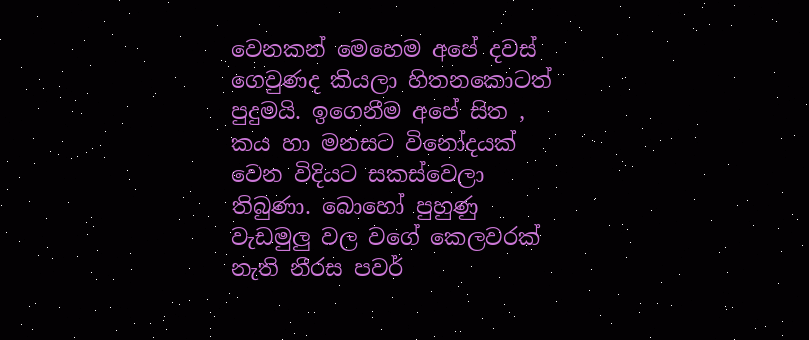වෙනකන් මෙහෙම අපේ දවස් ගෙවුණද කියලා හිතනකොටත් පුදුමයි. ඉගෙනීම අපේ සිත , කය හා මනසට විනෝදයක් වෙන විදියට සකස්වෙලා තිබුණා. බොහෝ පුහුණු වැඩමුලු වල වගේ කෙලවරක් නැති නීරස පවර්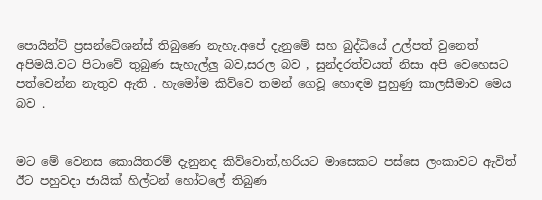පොයින්ට් ප්‍රසන්ටේශන්ස් තිබුණෙ නැහැ.අපේ දැනුමේ සහ බුද්ධියේ උල්පත් වුනෙත් අපිමයි.වට පිටාවේ තුබුණ සැහැල්ලු බව,සරල බව , සුන්දරත්වයත් නිසා අපි වෙහෙසට පත්වෙන්න නැතුව ඇති . හැමෝම කිව්වෙ තමන් ගෙවූ හොඳම පුහුණු කාලසීමාව මෙය බව .


මට මේ වෙනස කොයිතරම් දැනුනද කිව්වොත්,හරියට මාසෙකට පස්සෙ ලංකාවට ඇවිත් ඊට පහුවදා ජායික් හිල්ටන් හෝටලේ තිබුණ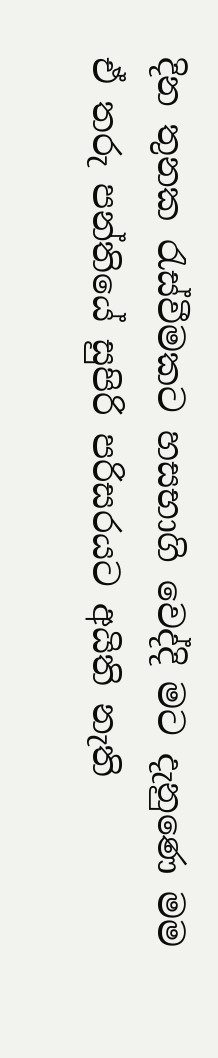දින තුනක රැස්වීමකට හසභාගි වෙද්දි මට දැනුණෙ මම ඒ තරු පන්තියේ සුපිරි පරිසරයට අයිති නැති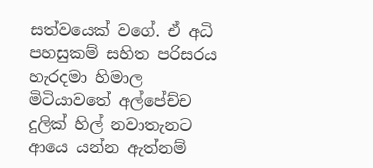සත්වයෙක් වගේ. ඒ අධි පහසුකම් සහිත පරිසරය හැරදමා හිමාල මිටියාවතේ අල්පේච්ච දුලික් හිල් නවාතැනට ආයෙ යන්න ඇත්නම්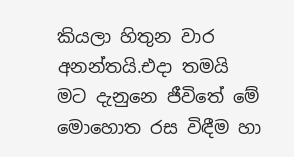කියලා හිතුන වාර අනන්තයි.එදා තමයි මට දැනුනෙ ජීවිතේ මේ මොහොත රස විඳීම හා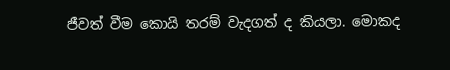ජීවත් වීම කොයි තරම් වැදගත් ද කියලා. මොකද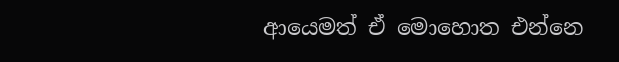ආයෙමත් ඒ මොහොත එන්නෙ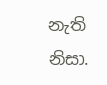නැති නිසා.